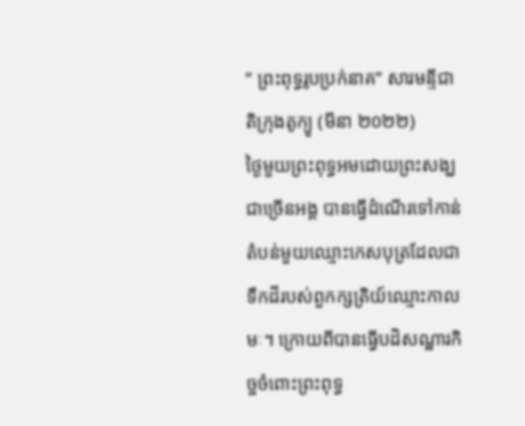” ព្រះពុទ្ធរូបប្រក់នាគ” សារមន្ទីជាតិក្រុងតូក្យូ (មីនា ២០២២)
ថ្ងៃមួយព្រះពុទ្ធអមដោយព្រះសង្ឃជាច្រើនអង្គ បានធ្វើដំណើរទៅកាន់តំបន់មួយឈ្មោះកេសបុត្រដែលជាទឹកដីរបស់ពួកក្សត្រិយ៍ឈ្មោះកាលមៈ។ ក្រោយពីបានធ្វើបដិសណ្ឋារកិច្ចចំពោះព្រះពុទ្ធ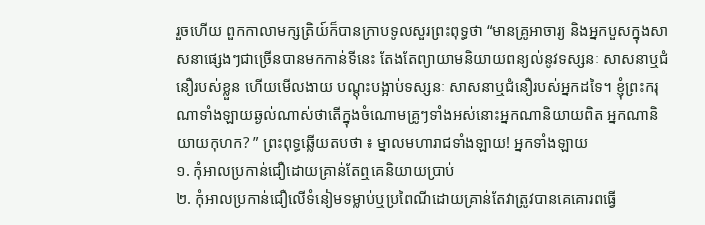រួចហើយ ពួកកាលាមក្សត្រិយ៍ក៏បានក្រាបទូលសួរព្រះពុទ្ធថា “មានគ្រូអាចារ្យ និងអ្នកបួសក្នុងសាសនាផ្សេងៗជាច្រើនបានមកកាន់ទីនេះ តែងតែព្យាយាមនិយាយពន្យល់នូវទស្សនៈ សាសនាឬជំនឿរបស់ខ្លួន ហើយមើលងាយ បណ្តុះបង្អាប់ទស្សនៈ សាសនាឬជំនឿរបស់អ្នកដទៃ។ ខ្ញុំព្រះករុណាទាំងឡាយឆ្ងល់ណាស់ថាតើក្នុងចំណោមគ្រូៗទាំងអស់នោះអ្នកណានិយាយពិត អ្នកណានិយាយកុហក? ” ព្រះពុទ្ធឆ្លើយតបថា ៖ ម្នាលមហារាជទាំងឡាយ! អ្នកទាំងឡាយ
១. កុំអាលប្រកាន់ជឿដោយគ្រាន់តែឮគេនិយាយប្រាប់
២. កុំអាលប្រកាន់ជឿលើទំនៀមទម្លាប់ឬប្រពៃណីដោយគ្រាន់តែវាត្រូវបានគេគោរពធ្វើ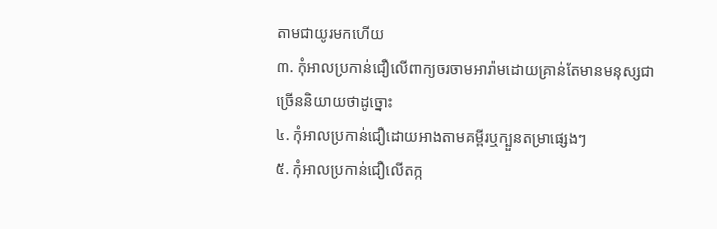តាមជាយូរមកហើយ
៣. កុំអាលប្រកាន់ជឿលើពាក្យចរចាមអារ៉ាមដោយគ្រាន់តែមានមនុស្សជាច្រើននិយាយថាដូច្នោះ
៤. កុំអាលប្រកាន់ជឿដោយអាងតាមគម្ពីរឬក្បួនតម្រាផ្សេងៗ
៥. កុំអាលប្រកាន់ជឿលើតក្ក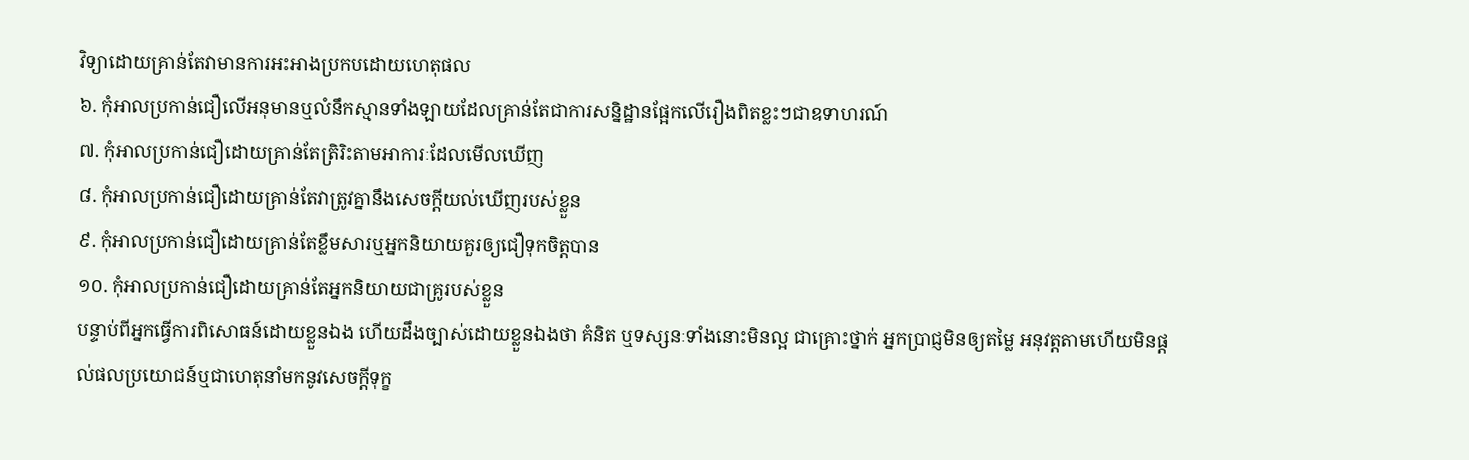វិទ្យាដោយគ្រាន់តែវាមានការអះអាងប្រកបដោយហេតុផល
៦. កុំអាលប្រកាន់ជឿលើអនុមានឬលំនឹកស្មានទាំងឡាយដែលគ្រាន់តែជាការសន្និដ្ឋានផ្អែកលើរឿងពិតខ្លះៗជាឧទាហរណ៍
៧. កុំអាលប្រកាន់ជឿដោយគ្រាន់តែត្រិរិះតាមអាការៈដែលមើលឃើញ
៨. កុំអាលប្រកាន់ជឿដោយគ្រាន់តែវាត្រូវគ្នានឹងសេចក្តីយល់ឃើញរបស់ខ្លួន
៩. កុំអាលប្រកាន់ជឿដោយគ្រាន់តែខ្លឹមសារឬអ្នកនិយាយគួរឲ្យជឿទុកចិត្តបាន
១០. កុំអាលប្រកាន់ជឿដោយគ្រាន់តែអ្នកនិយាយជាគ្រូរបស់ខ្លួន
បន្ទាប់ពីអ្នកធ្វើការពិសោធន៍ដោយខ្លួនឯង ហើយដឹងច្បាស់ដោយខ្លួនឯងថា គំនិត ឬទស្សនៈទាំងនោះមិនល្អ ជាគ្រោះថ្នាក់ អ្នកប្រាជ្ញមិនឲ្យតម្លៃ អនុវត្តតាមហើយមិនផ្តល់ផលប្រយោជន៍ឬជាហេតុនាំមកនូវសេចក្តីទុក្ខ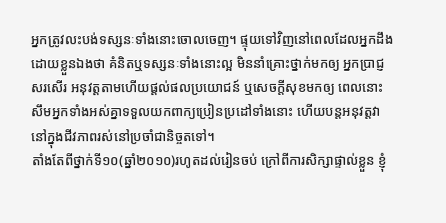អ្នកត្រូវលះបង់ទស្សនៈទាំងនោះចោលចេញ។ ផ្ទុយទៅវិញនៅពេលដែលអ្នកដឹងដោយខ្លួនឯងថា គំនិតឬទស្សនៈទាំងនោះល្អ មិននាំគ្រោះថ្នាក់មកឲ្យ អ្នកប្រាជ្ញសរសើរ អនុវត្តតាមហើយផ្តល់ផលប្រយោជន៍ ឬសេចក្តីសុខមកឲ្យ ពេលនោះសឹមអ្នកទាំងអស់គ្នាទទួលយកពាក្យប្រៀនប្រដៅទាំងនោះ ហើយបន្តអនុវត្តវានៅក្នុងជីវភាពរស់នៅប្រចាំជានិច្ចតទៅ។
តាំងតែពីថ្នាក់ទី១០(ឆ្នាំ២០១០)រហូតដល់រៀនចប់ ក្រៅពីការសិក្សាផ្ទាល់ខ្លួន ខ្ញុំ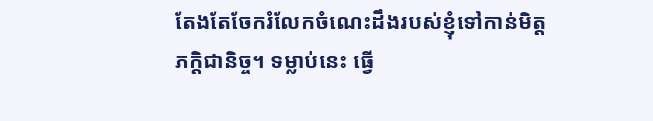តែងតែចែករំលែកចំណេះដឹងរបស់ខ្ញុំទៅកាន់មិត្តភក្តិជានិច្ច។ ទម្លាប់នេះ ធ្វើ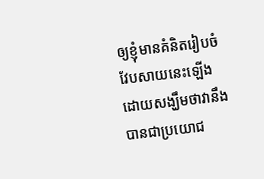ឲ្យខ្ញុំមានគំនិតរៀបចំវែបសាយនេះឡើងដោយសង្ឃឹមថាវានឹងបានជាប្រយោជ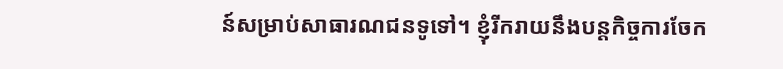ន៍សម្រាប់សាធារណជនទូទៅ។ ខ្ញុំរីករាយនឹងបន្តកិច្ចការចែក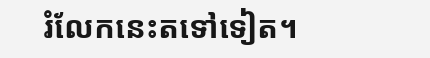រំលែកនេះតទៅទៀត។